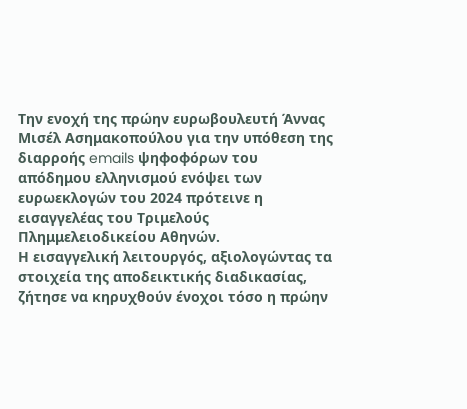Την ενοχή της πρώην ευρωβουλευτή Άννας Μισέλ Ασημακοπούλου για την υπόθεση της διαρροής emails ψηφοφόρων του απόδημου ελληνισμού ενόψει των ευρωεκλογών του 2024 πρότεινε η εισαγγελέας του Τριμελούς Πλημμελειοδικείου Αθηνών.
Η εισαγγελική λειτουργός, αξιολογώντας τα στοιχεία της αποδεικτικής διαδικασίας, ζήτησε να κηρυχθούν ένοχοι τόσο η πρώην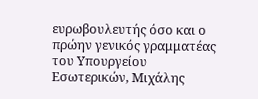ευρωβουλευτής όσο και ο πρώην γενικός γραμματέας του Υπουργείου Εσωτερικών, Μιχάλης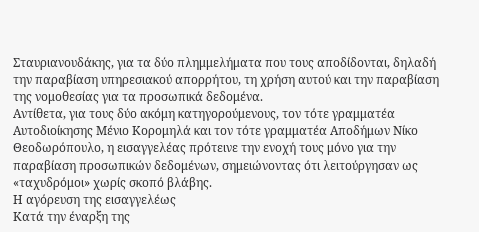Σταυριανουδάκης, για τα δύο πλημμελήματα που τους αποδίδονται, δηλαδή την παραβίαση υπηρεσιακού απορρήτου, τη χρήση αυτού και την παραβίαση της νομοθεσίας για τα προσωπικά δεδομένα.
Αντίθετα, για τους δύο ακόμη κατηγορούμενους, τον τότε γραμματέα Αυτοδιοίκησης Μένιο Κορομηλά και τον τότε γραμματέα Αποδήμων Νίκο Θεοδωρόπουλο, η εισαγγελέας πρότεινε την ενοχή τους μόνο για την παραβίαση προσωπικών δεδομένων, σημειώνοντας ότι λειτούργησαν ως «ταχυδρόμοι» χωρίς σκοπό βλάβης.
Η αγόρευση της εισαγγελέως
Κατά την έναρξη της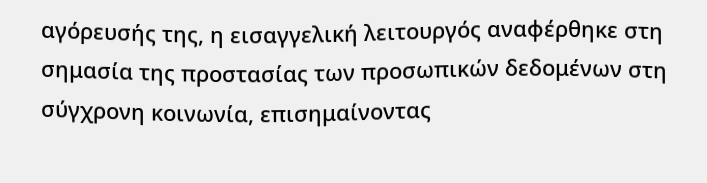αγόρευσής της, η εισαγγελική λειτουργός αναφέρθηκε στη σημασία της προστασίας των προσωπικών δεδομένων στη σύγχρονη κοινωνία, επισημαίνοντας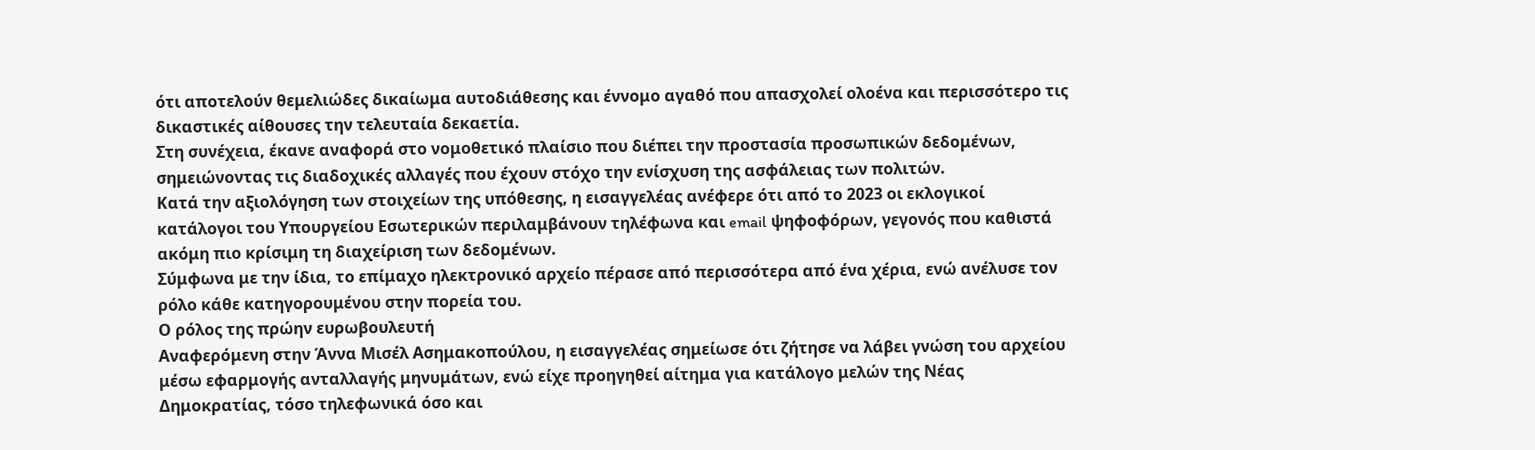ότι αποτελούν θεμελιώδες δικαίωμα αυτοδιάθεσης και έννομο αγαθό που απασχολεί ολοένα και περισσότερο τις δικαστικές αίθουσες την τελευταία δεκαετία.
Στη συνέχεια, έκανε αναφορά στο νομοθετικό πλαίσιο που διέπει την προστασία προσωπικών δεδομένων, σημειώνοντας τις διαδοχικές αλλαγές που έχουν στόχο την ενίσχυση της ασφάλειας των πολιτών.
Κατά την αξιολόγηση των στοιχείων της υπόθεσης, η εισαγγελέας ανέφερε ότι από το 2023 οι εκλογικοί κατάλογοι του Υπουργείου Εσωτερικών περιλαμβάνουν τηλέφωνα και email ψηφοφόρων, γεγονός που καθιστά ακόμη πιο κρίσιμη τη διαχείριση των δεδομένων.
Σύμφωνα με την ίδια, το επίμαχο ηλεκτρονικό αρχείο πέρασε από περισσότερα από ένα χέρια, ενώ ανέλυσε τον ρόλο κάθε κατηγορουμένου στην πορεία του.
Ο ρόλος της πρώην ευρωβουλευτή
Αναφερόμενη στην Άννα Μισέλ Ασημακοπούλου, η εισαγγελέας σημείωσε ότι ζήτησε να λάβει γνώση του αρχείου μέσω εφαρμογής ανταλλαγής μηνυμάτων, ενώ είχε προηγηθεί αίτημα για κατάλογο μελών της Νέας Δημοκρατίας, τόσο τηλεφωνικά όσο και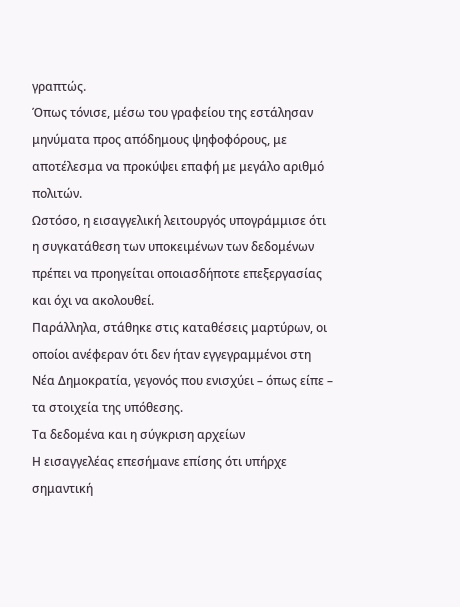γραπτώς.
Όπως τόνισε, μέσω του γραφείου της εστάλησαν μηνύματα προς απόδημους ψηφοφόρους, με αποτέλεσμα να προκύψει επαφή με μεγάλο αριθμό πολιτών.
Ωστόσο, η εισαγγελική λειτουργός υπογράμμισε ότι η συγκατάθεση των υποκειμένων των δεδομένων πρέπει να προηγείται οποιασδήποτε επεξεργασίας και όχι να ακολουθεί.
Παράλληλα, στάθηκε στις καταθέσεις μαρτύρων, οι οποίοι ανέφεραν ότι δεν ήταν εγγεγραμμένοι στη Νέα Δημοκρατία, γεγονός που ενισχύει – όπως είπε – τα στοιχεία της υπόθεσης.
Τα δεδομένα και η σύγκριση αρχείων
Η εισαγγελέας επεσήμανε επίσης ότι υπήρχε σημαντική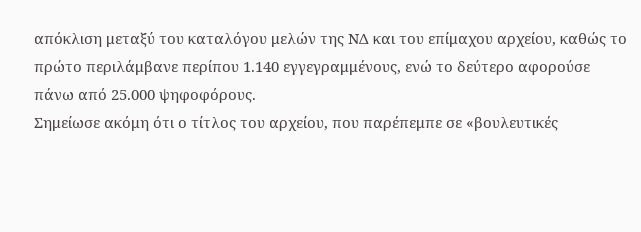απόκλιση μεταξύ του καταλόγου μελών της ΝΔ και του επίμαχου αρχείου, καθώς το πρώτο περιλάμβανε περίπου 1.140 εγγεγραμμένους, ενώ το δεύτερο αφορούσε πάνω από 25.000 ψηφοφόρους.
Σημείωσε ακόμη ότι ο τίτλος του αρχείου, που παρέπεμπε σε «βουλευτικές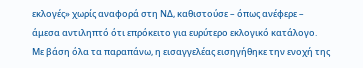εκλογές» χωρίς αναφορά στη ΝΔ, καθιστούσε – όπως ανέφερε – άμεσα αντιληπτό ότι επρόκειτο για ευρύτερο εκλογικό κατάλογο.
Με βάση όλα τα παραπάνω, η εισαγγελέας εισηγήθηκε την ενοχή της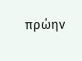πρώην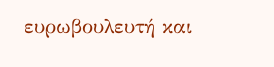ευρωβουλευτή και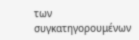των συγκατηγορουμένων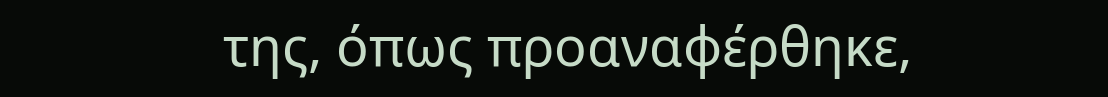της, όπως προαναφέρθηκε,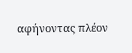αφήνοντας πλέον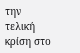την τελική κρίση στο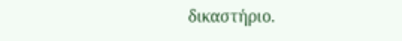δικαστήριο.